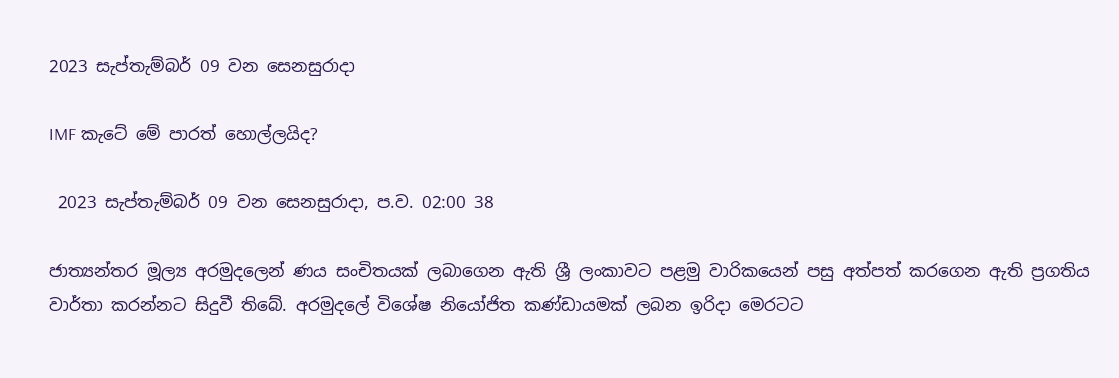2023 සැප්තැම්බර් 09 වන සෙනසුරාදා

IMF කැටේ මේ පාරත් හොල්ලයිද?

 2023 සැප්තැම්බර් 09 වන සෙනසුරාදා, ප.ව. 02:00 38

ජාත්‍යන්තර මූල්‍ය අරමුදලෙන් ණය සංචිතයක් ලබාගෙන ඇති ශ්‍රී ලංකාවට පළමු වාරිකයෙන් පසු අත්පත් කරගෙන ඇති ප්‍රගතිය වාර්තා කරන්නට සිදුවී තිබේ. අරමුදලේ විශේෂ නියෝජිත කණ්ඩායමක් ලබන ඉරිදා මෙරටට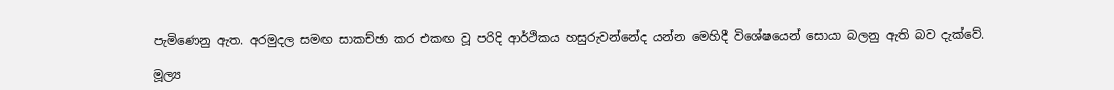පැමිණෙනු ඇත. අරමුදල සමඟ සාකච්ඡා කර එකඟ වූ පරිදි ආර්ථිකය හසුරුවන්නේද යන්න මෙහිදී විශේෂයෙන් සොයා බලනු ඇති බව දැක්වේ.

මූල්‍ය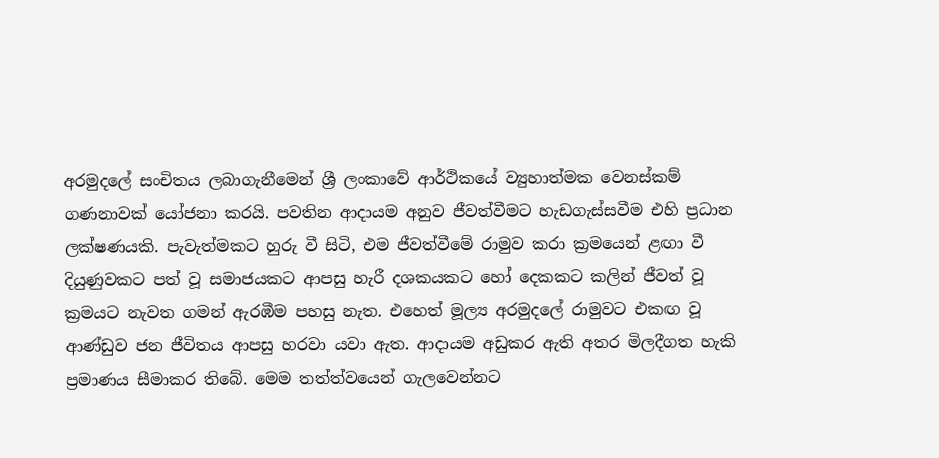අරමුදලේ සංචිතය ලබාගැනීමෙන් ශ්‍රී ලංකාවේ ආර්ථිකයේ ව්‍යුහාත්මක වෙනස්කම් ගණනාවක් යෝජනා කරයි. පවතින ආදායම අනුව ජීවත්වීමට හැඩගැස්සවීම එහි ප්‍රධාන ලක්ෂණයකි. පැවැත්මකට හුරු වී සිටි, එම ජීවත්වීමේ රාමුව කරා ක්‍රමයෙන් ළඟා වී දියුණුවකට පත් වූ සමාජයකට ආපසු හැරී දශකයකට හෝ දෙකකට කලින් ජීවත් වූ ක්‍රමයට නැවත ගමන් ඇරඹීම පහසු නැත. එහෙත් මූල්‍ය අරමුදලේ රාමුවට එකඟ වූ ආණ්ඩුව ජන ජීවිතය ආපසු හරවා යවා ඇත. ආදායම අඩුකර ඇති අතර මිලදීගත හැකි ප්‍රමාණය සීමාකර තිබේ. මෙම තත්ත්වයෙන් ගැලවෙන්නට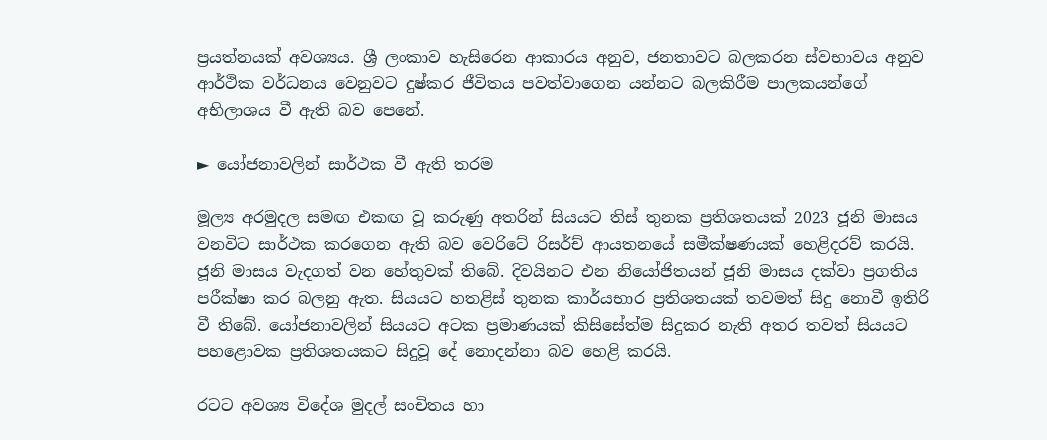ප්‍රයත්නයක් අවශ්‍යය. ශ්‍රී ලංකාව හැසිරෙන ආකාරය අනුව, ජනතාවට බලකරන ස්වභාවය අනුව ආර්ථික වර්ධනය වෙනුවට දුෂ්කර ජීවිතය පවත්වාගෙන යන්නට බලකිරීම පාලකයන්ගේ අභිලාශය වී ඇති බව පෙනේ.

► යෝජනාවලින් සාර්ථක වී ඇති තරම

මූල්‍ය අරමුදල සමඟ එකඟ වූ කරුණු අතරින් සියයට තිස් තුනක ප්‍රතිශතයක් 2023 ජූනි මාසය වනවිට සාර්ථක කරගෙන ඇති බව වෙරිටේ රිසර්ච් ආයතනයේ සමීක්ෂණයක් හෙළිදරව් කරයි. ජූනි මාසය වැදගත් වන හේතුවක් තිබේ. දිවයිනට එන නියෝජිතයන් ජූනි මාසය දක්වා ප්‍රගතිය පරීක්ෂා කර බලනු ඇත. සියයට හතළිස් තුනක කාර්යභාර ප්‍රතිශතයක් තවමත් සිදු නොවී ඉතිරි වී තිබේ. යෝජනාවලින් සියයට අටක ප්‍රමාණයක් කිසිසේත්ම සිදුකර නැති අතර තවත් සියයට පහළොවක ප්‍රතිශතයකට සිදුවූ දේ නොදන්නා බව හෙළි කරයි.

රටට අවශ්‍ය විදේශ මුදල් සංචිතය හා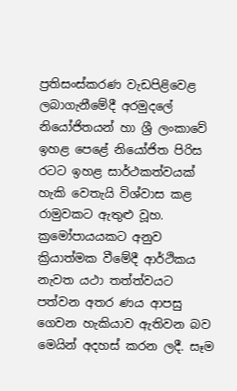ප්‍රතිසංස්කරණ වැඩපිළිවෙළ ලබාගැනීමේදී අරමුදලේ නියෝජිතයන් හා ශ්‍රී ලංකාවේ ඉහළ පෙළේ නියෝජිත පිරිස රටට ඉහළ සාර්ථකත්වයක් හැකි වෙතැයි විශ්වාස කළ රාමුවකට ඇතුළු වූහ. ක්‍රමෝපායයකට අනුව ක්‍රියාත්මක වීමේදී ආර්ථිකය නැවත යථා තත්ත්වයට පත්වන අතර ණය ආපසු ගෙවන හැකියාව ඇතිවන බව මෙයින් අදහස් කරන ලදී. සෑම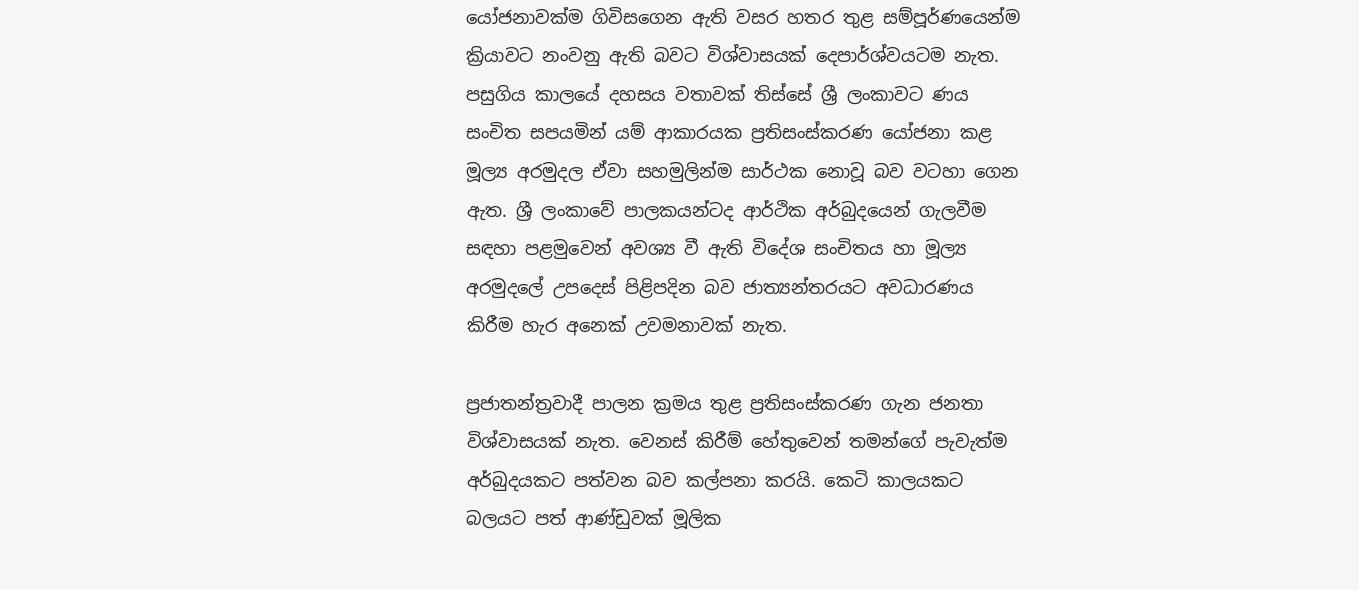යෝජනාවක්ම ගිවිසගෙන ඇති වසර හතර තුළ සම්පූර්ණයෙන්ම ක්‍රියාවට නංවනු ඇති බවට විශ්වාසයක් දෙපාර්ශ්වයටම නැත. පසුගිය කාලයේ දහසය වතාවක් තිස්සේ ශ්‍රී ලංකාවට ණය සංචිත සපයමින් යම් ආකාරයක ප්‍රතිසංස්කරණ යෝජනා කළ මූල්‍ය අරමුදල ඒවා සහමුලින්ම සාර්ථක නොවූ බව වටහා ගෙන ඇත. ශ්‍රී ලංකාවේ පාලකයන්ටද ආර්ථික අර්බුදයෙන් ගැලවීම සඳහා පළමුවෙන් අවශ්‍ය වී ඇති විදේශ සංචිතය හා මූල්‍ය අරමුදලේ උපදෙස් පිළිපදින බව ජාත්‍යන්තරයට අවධාරණය කිරීම හැර අනෙක් උවමනාවක් නැත.

ප්‍රජාතන්ත්‍රවාදී පාලන ක්‍රමය තුළ ප්‍රතිසංස්කරණ ගැන ජනතා විශ්වාසයක් නැත. වෙනස් කිරීම් හේතුවෙන් තමන්ගේ පැවැත්ම අර්බුදයකට පත්වන බව කල්පනා කරයි. කෙටි කාලයකට බලයට පත් ආණ්ඩුවක් මූලික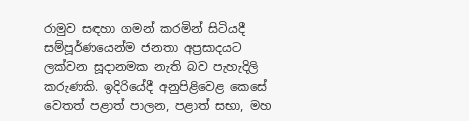රාමුව සඳහා ගමන් කරමින් සිටියදී සම්පූර්ණයෙන්ම ජනතා අප්‍රසාදයට ලක්වන සූදානමක නැති බව පැහැදිලි කරුණකි. ඉදිරියේදී අනුපිළිවෙළ කෙසේ වෙතත් පළාත් පාලන, පළාත් සභා, මහ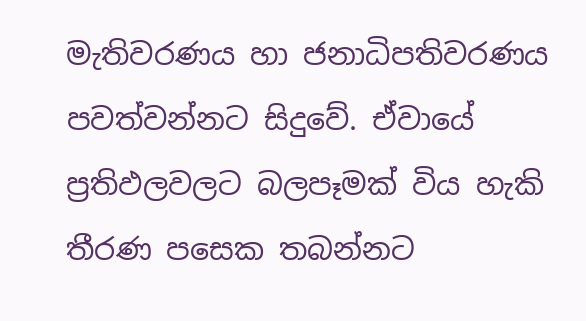මැතිවරණය හා ජනාධිපතිවරණය පවත්වන්නට සිදුවේ. ඒවායේ ප්‍රතිඵලවලට බලපෑමක් විය හැකි තීරණ පසෙක තබන්නට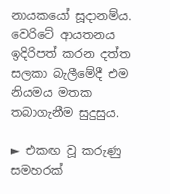නායකයෝ සූදානම්ය. වෙරිටේ ආයතනය ඉදිරිපත් කරන දත්ත සලකා බැලීමේදී එම නියමය මතක තබාගැනීම සුදුසුය.

► එකඟ වූ කරුණු සමහරක්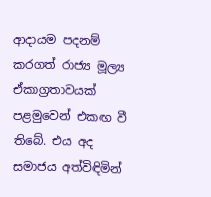ආදායම පදනම් කරගත් රාජ්‍ය මූල්‍ය ඒකාග්‍රතාවයක් පළමුවෙන් එකඟ වී තිබේ. එය අද සමාජය අත්විඳිමින්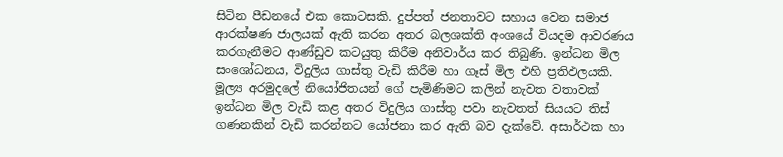සිටින පීඩනයේ එක කොටසකි. දුප්පත් ජනතාවට සහාය වෙන සමාජ ආරක්ෂණ ජාලයක් ඇති කරන අතර බලශක්ති අංශයේ වියදම ආවරණය කරගැනීමට ආණ්ඩුව කටයුතු කිරීම අනිවාර්ය කර තිබුණි. ඉන්ධන මිල සංශෝධනය, විදුලිය ගාස්තු වැඩි කිරීම හා ගෑස් මිල එහි ප්‍රතිඵලයකි. මූල්‍ය අරමුදලේ නියෝජිතයන් ගේ පැමිණිමට කලින් නැවත වතාවක් ඉන්ධන මිල වැඩි කළ අතර විදුලිය ගාස්තු පවා නැවතත් සියයට තිස් ගණනකින් වැඩි කරන්නට යෝජනා කර ඇති බව දැක්වේ. අසාර්ථක හා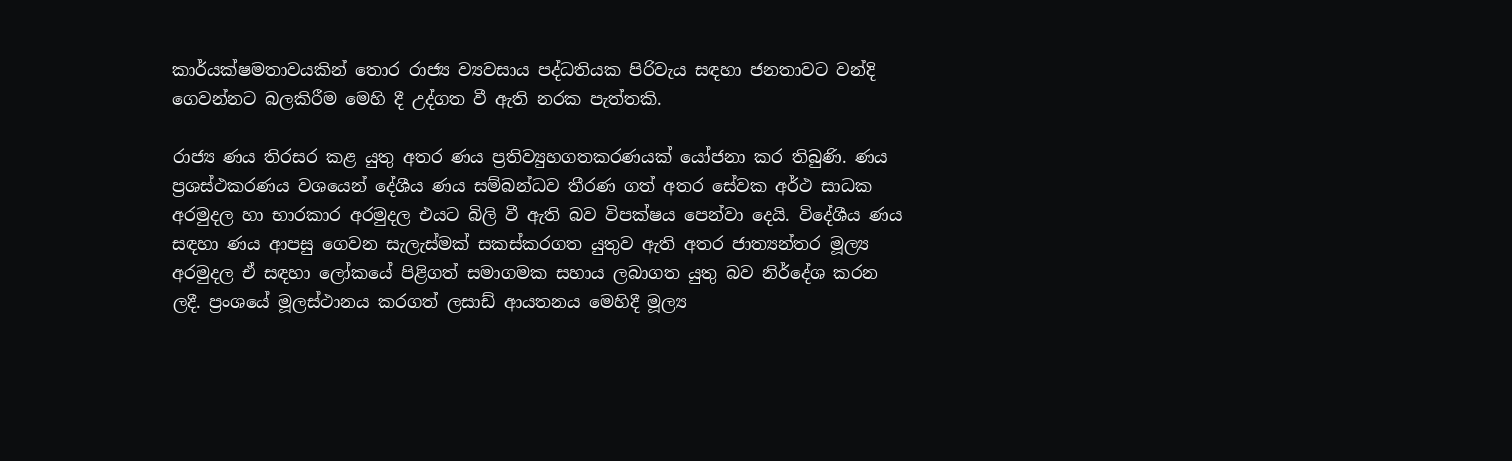කාර්යක්ෂමතාවයකින් තොර රාජ්‍ය ව්‍යවසාය පද්ධතියක පිරිවැය සඳහා ජනතාවට වන්දි ගෙවන්නට බලකිරීම මෙහි දී උද්ගත වී ඇති නරක පැත්තකි.

රාජ්‍ය ණය තිරසර කළ යුතු අතර ණය ප්‍රතිව්‍යුහගතකරණයක් යෝජනා කර තිබුණි. ණය ප්‍රශස්ථකරණය වශයෙන් දේශීය ණය සම්බන්ධව තීරණ ගත් අතර සේවක අර්ථ සාධක අරමුදල හා භාරකාර අරමුදල එයට බිලි වී ඇති බව විපක්ෂය පෙන්වා දෙයි. විදේශීය ණය සඳහා ණය ආපසු ගෙවන සැලැස්මක් සකස්කරගත යුතුව ඇති අතර ජාත්‍යන්තර මූල්‍ය අරමුදල ඒ සඳහා ලෝකයේ පිළිගත් සමාගමක සහාය ලබාගත යුතු බව නිර්දේශ කරන ලදී. ප්‍රංශයේ මූලස්ථානය කරගත් ලසාඩ් ආයතනය මෙහිදී මූල්‍ය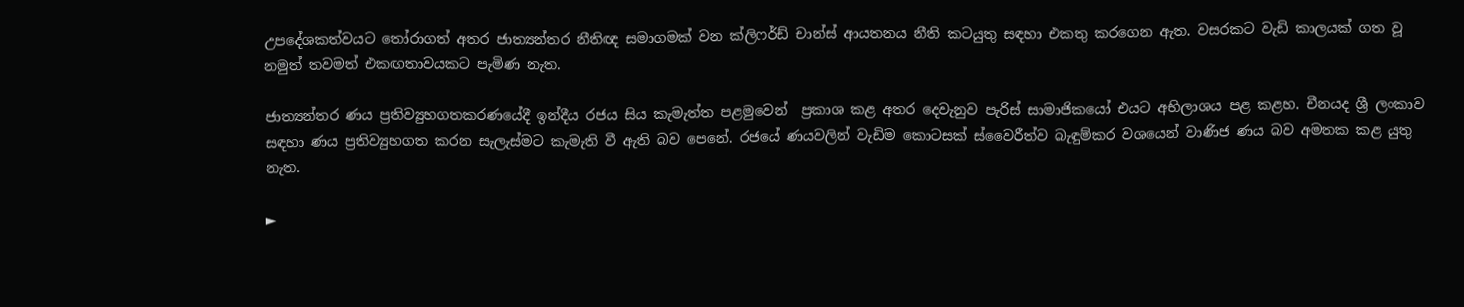උපදේශකත්වයට තෝරාගත් අතර ජාත්‍යන්තර නීතිඥ සමාගමක් වන ක්ලිෆර්ඩ් චාන්ස් ආයතනය නීති කටයුතු සඳහා එකතු කරගෙන ඇත. වසරකට වැඩි කාලයක් ගත වූ නමුත් තවමත් එකඟතාවයකට පැමිණ නැත.

ජාත්‍යන්තර ණය ප්‍රතිව්‍යුහගතකරණයේදී ඉන්දීය රජය සිය කැමැත්ත පළමුවෙන්  ප්‍රකාශ කළ අතර දෙවැනුව පැරිස් සාමාජිකයෝ එයට අභිලාශය පළ කළහ. චීනයද ශ්‍රී ලංකාව සඳහා ණය ප්‍රතිව්‍යුහගත කරන සැලැස්මට කැමැති වී ඇති බව පෙනේ. රජයේ ණයවලින් වැඩිම කොටසක් ස්වෛරීත්ව බැඳුම්කර වශයෙන් වාණිජ ණය බව අමතක කළ යුතු නැත.

►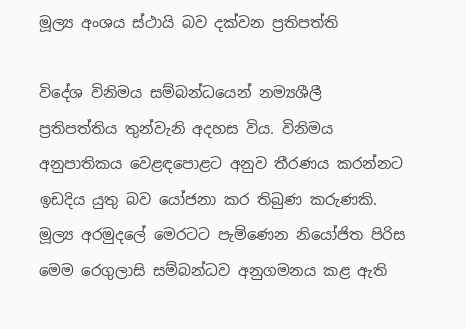මූල්‍ය අංශය ස්ථායි බව දක්වන ප්‍රතිපත්ති

විදේශ විනිමය සම්බන්ධයෙන් නම්‍යශීලී ප්‍රතිපත්තිය තුන්වැනි අදහස විය. විනිමය අනුපාතිකය වෙළඳපොළට අනුව තීරණය කරන්නට ඉඩදිය යුතු බව යෝජනා කර තිබුණ කරුණකි. මූල්‍ය අරමුදලේ මෙරටට පැමිණෙන නියෝජිත පිරිස මෙම රෙගුලාසි සම්බන්ධව අනුගමනය කළ ඇති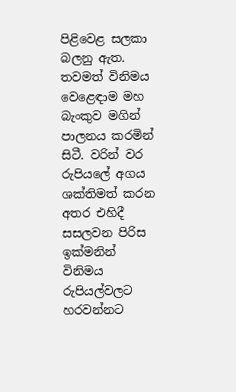පිළිවෙළ සලකා බලනු ඇත. තවමත් විනිමය වෙළෙඳාම මහ බැංකුව මගින් පාලනය කරමින් සිටී. වරින් වර රුපියලේ අගය ශක්තිමත් කරන අතර එහිදී සසලවන පිරිස ඉක්මනින් විනිමය රුපියල්වලට හරවන්නට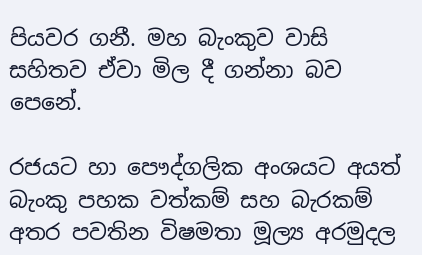පියවර ගනී. මහ බැංකුව වාසි සහිතව ඒවා මිල දී ගන්නා බව පෙනේ.

රජයට හා පෞද්ගලික අංශයට අයත් බැංකු පහක වත්කම් සහ බැරකම් අතර පවතින විෂමතා මූල්‍ය අරමුදල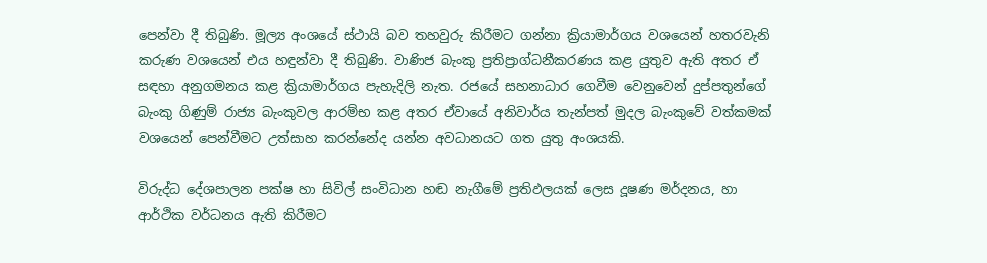පෙන්වා දී තිබුණි. මූල්‍ය අංශයේ ස්ථායි බව තහවුරු කිරීමට ගන්නා ක්‍රියාමාර්ගය වශයෙන් හතරවැනි කරුණ වශයෙන් එය හඳුන්වා දී තිබුණි. වාණිජ බැංකු ප්‍රතිප්‍රාග්ධනීකරණය කළ යුතුව ඇති අතර ඒ සඳහා අනුගමනය කළ ක්‍රියාමාර්ගය පැහැදිලි නැත. රජයේ සහනාධාර ගෙවීම වෙනුවෙන් දුප්පතුන්ගේ බැංකු ගිණුම් රාජ්‍ය බැංකුවල ආරම්භ කළ අතර ඒවායේ අනිවාර්ය තැන්පත් මුදල බැංකුවේ වත්කමක් වශයෙන් පෙන්වීමට උත්සාහ කරන්නේද යන්න අවධානයට ගත යුතු අංශයකි.

විරුද්ධ දේශපාලන පක්ෂ හා සිවිල් සංවිධාන හඬ නැගීමේ ප්‍රතිඵලයක් ලෙස දූෂණ මර්දනය, හා ආර්ථික වර්ධනය ඇති කිරීමට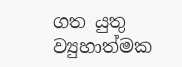ගත යුතු ව්‍යුහාත්මක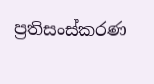ප්‍රතිසංස්කරණ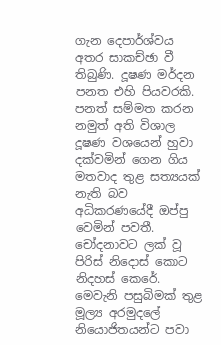ගැන දෙපාර්ශ්වය අතර සාකච්ඡා වී තිබුණි. දූෂණ මර්දන පනත එහි පියවරකි. පනත් සම්මත කරන නමුත් අති විශාල දූෂණ වශයෙන් හුවා දක්වමින් ගෙන ගිය මතවාද තුළ සත්‍යයක් නැති බව අධිකරණයේදී ඔප්පු වෙමින් පවතී. චෝදනාවට ලක් වූ පිරිස් නිදොස් කොට නිදහස් කෙරේ. මෙවැනි පසුබිමක් තුළ මූල්‍ය අරමුදලේ නියොජිතයන්ට පවා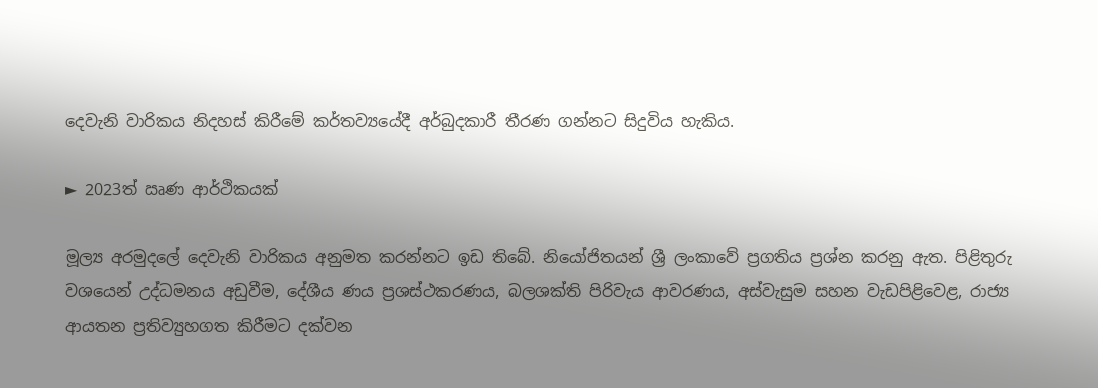දෙවැනි වාරිකය නිදහස් කිරීමේ කර්තව්‍යයේදී අර්බුදකාරී තීරණ ගන්නට සිදුවිය හැකිය.

► 2023ත් ඍණ ආර්ථිකයක්

මූල්‍ය අරමුදලේ දෙවැනි වාරිකය අනුමත කරන්නට ඉඩ තිබේ. නියෝජිතයන් ශ්‍රී ලංකාවේ ප්‍රගතිය ප්‍රශ්න කරනු ඇත. පිළිතුරු වශයෙන් උද්ධමනය අඩුවීම, දේශීය ණය ප්‍රශස්ථකරණය, බලශක්ති පිරිවැය ආවරණය, අස්වැසුම සහන වැඩපිළිවෙළ, රාජ්‍ය ආයතන ප්‍රතිව්‍යුහගත කිරීමට දක්වන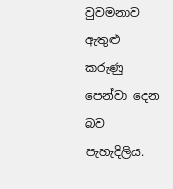වුවමනාව ඇතුළු කරුණු පෙන්වා දෙන බව පැහැදිලිය.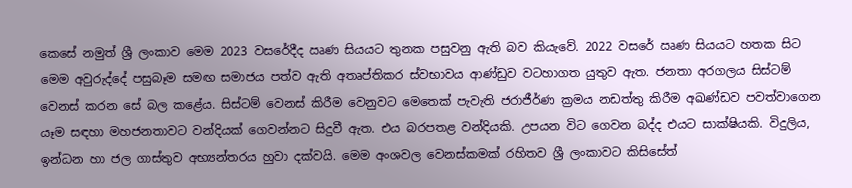කෙසේ නමුත් ශ්‍රී ලංකාව මෙම 2023 වසරේදීද ඍණ සියයට තුනක පසුවනු ඇති බව කියැවේ. 2022 වසරේ ඍණ සියයට හතක සිට මෙම අවුරුද්දේ පසුබෑම සමඟ සමාජය පත්ව ඇති අතෘප්තිකර ස්වභාවය ආණ්ඩුව වටහාගත යුතුව ඇත. ජනතා අරගලය සිස්ටම් වෙනස් කරන සේ බල කළේය. සිස්ටම් වෙනස් කිරීම වෙනුවට මෙතෙක් පැවැති ජරාජීර්ණ ක්‍රමය නඩත්තු කිරීම අඛණ්ඩව පවත්වාගෙන යෑම සඳහා මහජනතාවට වන්දියක් ගෙවන්නට සිදුවී ඇත. එය බරපතළ වන්දියකි. උපයන විට ගෙවන බද්ද එයට සාක්ෂියකි. විදුලිය, ඉන්ධන හා ජල ගාස්තුව අභ්‍යන්තරය හුවා දක්වයි. මෙම අංශවල වෙනස්කමක් රහිතව ශ්‍රී ලංකාවට කිසිසේත්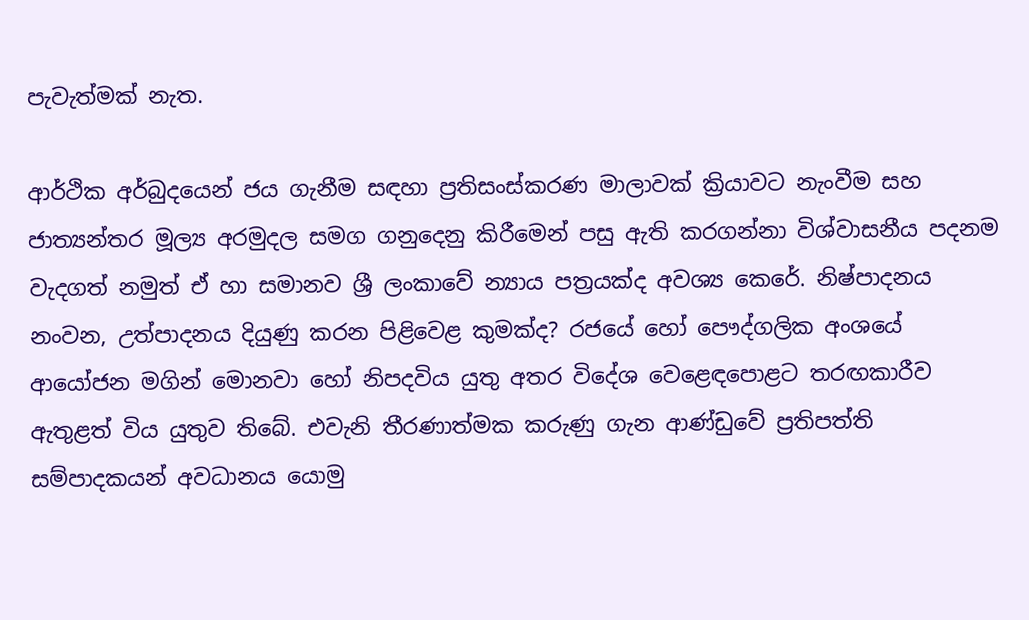පැවැත්මක් නැත.

ආර්ථික අර්බුදයෙන් ජය ගැනීම සඳහා ප්‍රතිසංස්කරණ මාලාවක් ක්‍රියාවට නැංවීම සහ ජාත්‍යන්තර මූල්‍ය අරමුදල සමග ගනුදෙනු කිරීමෙන් පසු ඇති කරගන්නා විශ්වාසනීය පදනම වැදගත් නමුත් ඒ හා සමානව ශ්‍රී ලංකාවේ න්‍යාය පත්‍රයක්ද අවශ්‍ය කෙරේ. නිෂ්පාදනය නංවන, උත්පාදනය දියුණු කරන පිළිවෙළ කුමක්ද? රජයේ හෝ පෞද්ගලික අංශයේ ආයෝජන මගින් මොනවා හෝ නිපදවිය යුතු අතර විදේශ වෙළෙඳපොළට තරඟකාරීව ඇතුළත් විය යුතුව තිබේ. එවැනි තීරණාත්මක කරුණු ගැන ආණ්ඩුවේ ප්‍රතිපත්ති සම්පාදකයන් අවධානය යොමු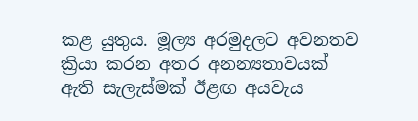කළ යුතුය. මූල්‍ය අරමුදලට අවනතව ක්‍රියා කරන අතර අනන්‍යතාවයක් ඇති සැලැස්මක් ඊළඟ අයවැය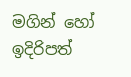මගින් හෝ ඉදිරිපත්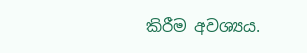කිරීම අවශ්‍යය.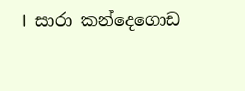I  සාරා කන්දෙගොඩ